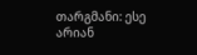თარგმანი: ესე არიან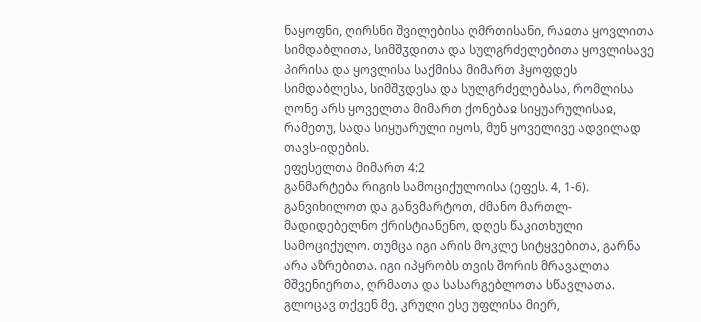ნაყოფნი, ღირსნი შვილებისა ღმრთისანი, რაჲთა ყოვლითა სიმდაბლითა, სიმშჳდითა და სულგრძელებითა ყოვლისავე პირისა და ყოვლისა საქმისა მიმართ ჰყოფდეს სიმდაბლესა, სიმშჳდესა და სულგრძელებასა, რომლისა ღონე არს ყოველთა მიმართ ქონებაჲ სიყუარულისაჲ, რამეთუ, სადა სიყუარული იყოს, მუნ ყოველივე ადვილად თავს-იდების.
ეფესელთა მიმართ 4:2
განმარტება რიგის სამოციქულოისა (ეფეს. 4, 1-6).
განვიხილოთ და განვმარტოთ, ძმანო მართლ-მადიდებელნო ქრისტიანენო, დღეს წაკითხული სამოციქულო. თუმცა იგი არის მოკლე სიტყვებითა, გარნა არა აზრებითა. იგი იპყრობს თვის შორის მრავალთა მშვენიერთა, ღრმათა და სასარგებლოთა სწავლათა.
გლოცავ თქვენ მე, კრული ესე უფლისა მიერ,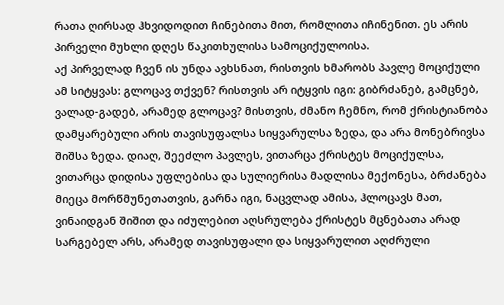რათა ღირსად ჰხვიდოდით ჩინებითა მით, რომლითა იჩინენით. ეს არის პირველი მუხლი დღეს წაკითხულისა სამოციქულოისა.
აქ პირველად ჩვენ ის უნდა ავხსნათ, რისთვის ხმარობს პავლე მოციქული ამ სიტყვას: გლოცავ თქვენ? რისთვის არ იტყვის იგი: გიბრძანებ, გამცნებ, ვალად-გადებ, არამედ გლოცავ? მისთვის, ძმანო ჩემნო, რომ ქრისტიანობა დამყარებული არის თავისუფალსა სიყვარულსა ზედა, და არა მონებრივსა შიშსა ზედა. დიაღ, შეეძლო პავლეს, ვითარცა ქრისტეს მოციქულსა, ვითარცა დიდისა უფლებისა და სულიერისა მადლისა მექონესა, ბრძანება მიეცა მორწმუნეთათვის, გარნა იგი, ნაცვლად ამისა, ჰლოცავს მათ, ვინაიდგან შიშით და იძულებით აღსრულება ქრისტეს მცნებათა არად სარგებელ არს, არამედ თავისუფალი და სიყვარულით აღძრული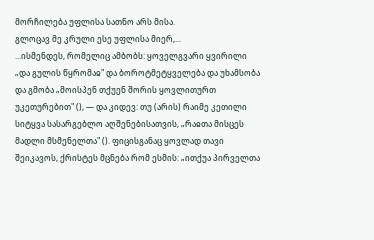მორჩილება უფლისა სათნო არს მისა.
გლოცავ მე კრული ესე უფლისა მიერ,...
...ისმენდეს, რომელიც ამბობს: ყოველგვარი ყვირილი „და გულის წყრომაჲ" და ბოროტმეტყველება და უხამსობა და გმობა „მოისპენ თქუენ შორის ყოვლითურთ უკეთურებით" (), — და კიდევ: თუ (არის) რაიმე კეთილი სიტყვა სასარგებლო აღშენებისათვის, „რაჲთა მისცეს მადლი მსმენელთა" (). ფიცისგანაც ყოვლად თავი შეიკავოს, ქრისტეს მცნება რომ ესმის: „ითქუა პირველთა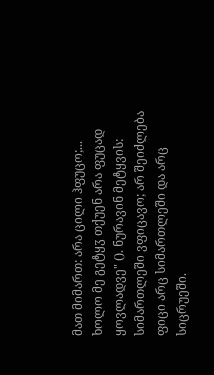მათ მიმართ: არა ცილი ჰფუცო;... ხოლო მე გეტყჳ თქუენ არა ფუცად ყოვლადვე" (). ნურავინ მეტყვის: სიმართლეში ვფიცავო; არ შეიძლება ფიცი არც სიმართლეში და არც სიცრუეში.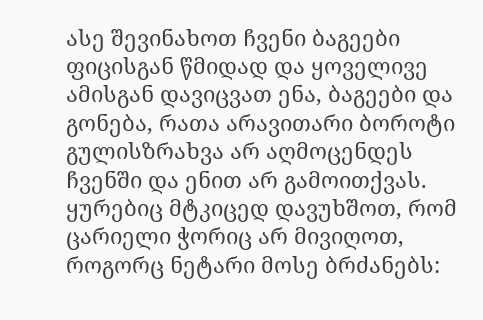ასე შევინახოთ ჩვენი ბაგეები ფიცისგან წმიდად და ყოველივე ამისგან დავიცვათ ენა, ბაგეები და გონება, რათა არავითარი ბოროტი გულისზრახვა არ აღმოცენდეს ჩვენში და ენით არ გამოითქვას. ყურებიც მტკიცედ დავუხშოთ, რომ ცარიელი ჭორიც არ მივიღოთ, როგორც ნეტარი მოსე ბრძანებს: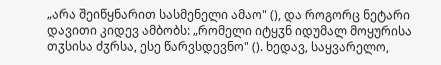„არა შეიწყნარით სასმენელი ამაო" (), და როგორც ნეტარი დავითი კიდევ ამბობს: „რომელი იტყჳნ იდუმალ მოყურისა თჳსისა ძჳრსა, ესე წარვსდევნო" (). ხედავ, საყვარელო,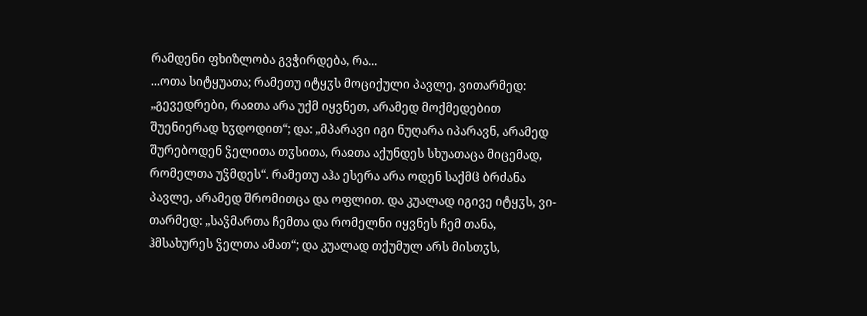რამდენი ფხიზლობა გვჭირდება, რა...
...ოთა სიტყუათა; რამეთუ იტყჳს მოციქული პავლე, ვითარმედ: „გევედრები, რაჲთა არა უქმ იყვნეთ, არამედ მოქმედებით შუენიერად ხჳდოდით“; და: „მპარავი იგი ნუღარა იპარავნ, არამედ შურებოდენ ჴელითა თჳსითა, რაჲთა აქუნდეს სხუათაცა მიცემად, რომელთა უჴმდეს“. რამეთუ აჰა ესერა არა ოდენ საქმჱ ბრძანა პავლე, არამედ შრომითცა და ოფლით. და კუალად იგივე იტყჳს, ვი-თარმედ: „საჴმართა ჩემთა და რომელნი იყვნეს ჩემ თანა, ჰმსახურეს ჴელთა ამათ“; და კუალად თქუმულ არს მისთჳს,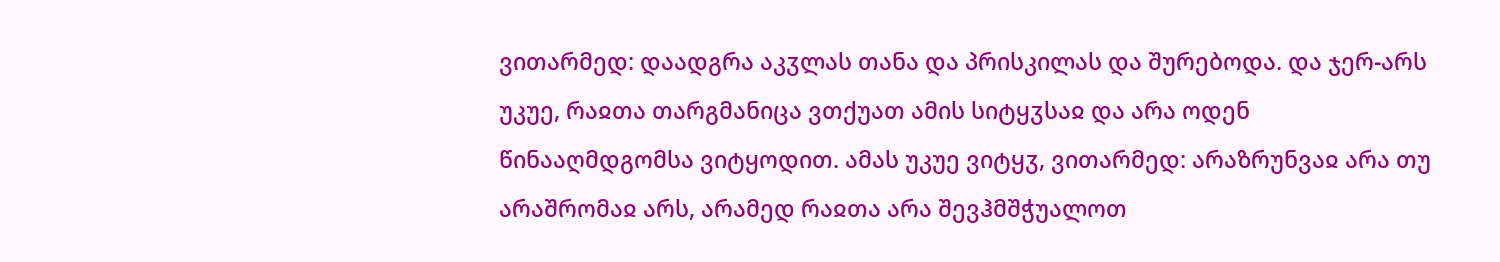ვითარმედ: დაადგრა აკჳლას თანა და პრისკილას და შურებოდა. და ჯერ-არს უკუე, რაჲთა თარგმანიცა ვთქუათ ამის სიტყჳსაჲ და არა ოდენ წინააღმდგომსა ვიტყოდით. ამას უკუე ვიტყჳ, ვითარმედ: არაზრუნვაჲ არა თუ არაშრომაჲ არს, არამედ რაჲთა არა შევჰმშჭუალოთ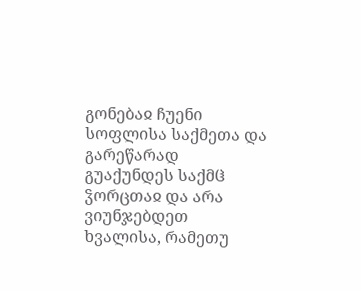გონებაჲ ჩუენი სოფლისა საქმეთა და გარეწარად გუაქუნდეს საქმჱ ჴორცთაჲ და არა ვიუნჯებდეთ ხვალისა, რამეთუ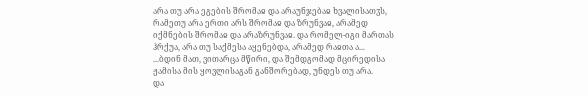არა თუ არა ეგების შრომაჲ და არაუნჯებაჲ ხვალისათჳს, რამეთუ არა ერთი არს შრომაჲ და ზრუნვაჲ, არამედ იქმნების შრომაჲ და არაზრუნვაჲ. და რომელ-იგი მართას ჰრქუა, არა თუ საქმესა აყენებდა, არამედ რაჲთა ა...
...ბდინ მათ, ვითარცა მწირი, და შემდგომად მცირედისა ჟამისა მის ყოვლისაგან განშორებად, უნდეს თუ არა.
და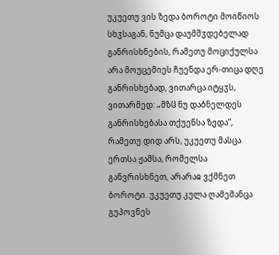უკუეთუ ვის ზედა ბოროტი მოიწიოს სხჳსაგან, ნუმცა დაუმშჳდებელად განრისხნების, რამეთუ მოციქულსა არა მოუცემიეს ჩუენდა ერ-თიცა დღე განრისხებად, ვითარცა იტყჳს, ვითარმედ: „მზჱ ნუ დაბნელდეს განრისხებასა თქუენსა ზედა“, რამეთუ დიდ არს, უკუეთუ მასცა ერთსა ჟამსა, რომელსა განვრისხნეთ, არარაჲ ვქმნეთ ბოროტი. უკუეთუ კულა ღამემანცა გუპოვნეს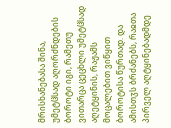მრისხანებასა შინა, უმეტჱსად აღორძნდების ბოროტი იგი, რამეთუ ვითარცა ცეცხლი უმეტჱსად აღეტყინის, რაჟამს მოცალებით ვიწყით ბოროტისა წურთად. და ამისთჳს ბრძანებს, რაჲთა პირველ აღტყინებადმდე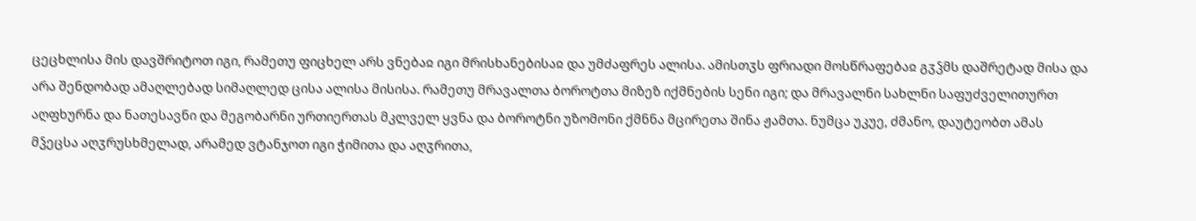ცეცხლისა მის დავშრიტოთ იგი, რამეთუ ფიცხელ არს ვნებაჲ იგი მრისხანებისაჲ და უმძაფრეს ალისა. ამისთჳს ფრიადი მოსწრაფებაჲ გჳჴმს დაშრეტად მისა და არა შენდობად ამაღლებად სიმაღლედ ცისა ალისა მისისა. რამეთუ მრავალთა ბოროტთა მიზეზ იქმნების სენი იგი; და მრავალნი სახლნი საფუძველითურთ აღფხურნა და ნათესავნი და მეგობარნი ურთიერთას მკლველ ყვნა და ბოროტნი უზომონი ქმნნა მცირეთა შინა ჟამთა. ნუმცა უკუე, ძმანო, დაუტეობთ ამას მჴეცსა აღჳრუსხმელად, არამედ ვტანჯოთ იგი ჭიმითა და აღჳრითა,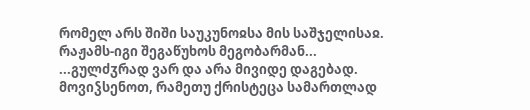რომელ არს შიში საუკუნოჲსა მის საშჯელისაჲ. რაჟამს-იგი შეგაწუხოს მეგობარმან...
...გულძჳრად ვარ და არა მივიდე დაგებად. მოვიჴსენოთ, რამეთუ ქრისტეცა სამართლად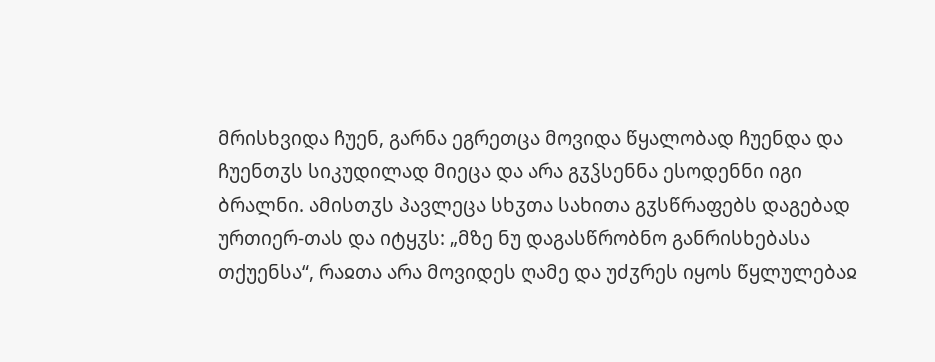მრისხვიდა ჩუენ, გარნა ეგრეთცა მოვიდა წყალობად ჩუენდა და ჩუენთჳს სიკუდილად მიეცა და არა გჳჴსენნა ესოდენნი იგი ბრალნი. ამისთჳს პავლეცა სხჳთა სახითა გჳსწრაფებს დაგებად ურთიერ-თას და იტყჳს: „მზე ნუ დაგასწრობნო განრისხებასა თქუენსა“, რაჲთა არა მოვიდეს ღამე და უძჳრეს იყოს წყლულებაჲ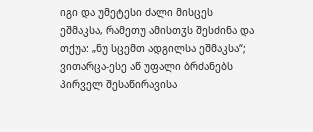იგი და უმეტესი ძალი მისცეს ეშმაკსა, რამეთუ ამისთჳს შესძინა და თქუა: „ნუ სცემთ ადგილსა ეშმაკსა“; ვითარცა-ესე აწ უფალი ბრძანებს პირველ შესაწირავისა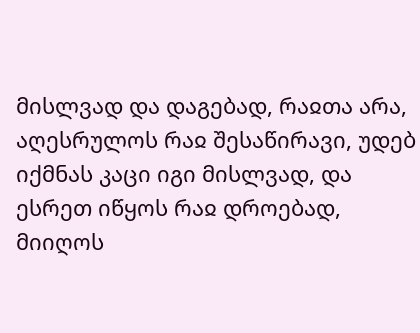მისლვად და დაგებად, რაჲთა არა, აღესრულოს რაჲ შესაწირავი, უდებ იქმნას კაცი იგი მისლვად, და ესრეთ იწყოს რაჲ დროებად, მიიღოს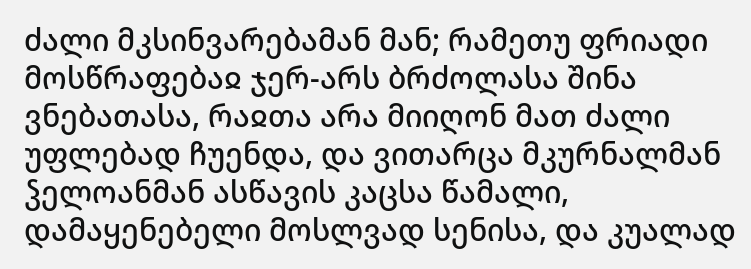ძალი მკსინვარებამან მან; რამეთუ ფრიადი მოსწრაფებაჲ ჯერ-არს ბრძოლასა შინა ვნებათასა, რაჲთა არა მიიღონ მათ ძალი უფლებად ჩუენდა, და ვითარცა მკურნალმან ჴელოანმან ასწავის კაცსა წამალი, დამაყენებელი მოსლვად სენისა, და კუალად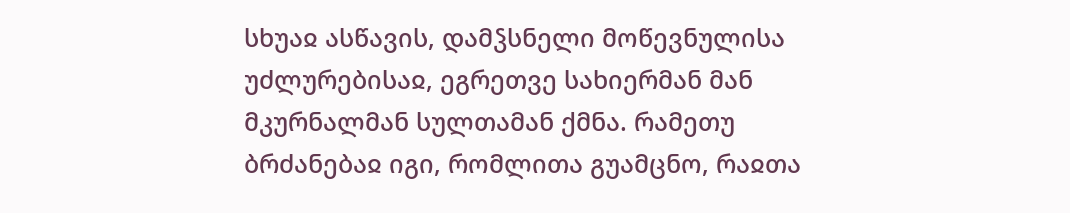სხუაჲ ასწავის, დამჴსნელი მოწევნულისა უძლურებისაჲ, ეგრეთვე სახიერმან მან მკურნალმან სულთამან ქმნა. რამეთუ ბრძანებაჲ იგი, რომლითა გუამცნო, რაჲთა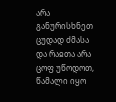არა განურისხნეთ ცუდად ძმასა და რაჲთა არა ცოფ უწოდოთ, წამალი იყო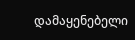დამაყენებელი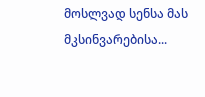მოსლვად სენსა მას მკსინვარებისა...